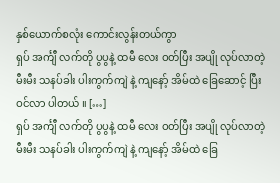နှစ်ယောက်စလုံး ကောင်းလွန်းတယ်ကွာ
ရှပ် အင်္ကျီ လက်တို ပွပွနဲ့ ထမီ လေး ဝတ်ပြီး အပျို လုပ်လာတဲ့ မီးမီး သနပ်ခါး ပါးကွက်ကျဲ နဲ့ ကျနော့် အိမ်ထဲ ခြေဆောင့် ပြီး ဝင်လာ ပါတယ် ။ […]
ရှပ် အင်္ကျီ လက်တို ပွပွနဲ့ ထမီ လေး ဝတ်ပြီး အပျို လုပ်လာတဲ့ မီးမီး သနပ်ခါး ပါးကွက်ကျဲ နဲ့ ကျနော့် အိမ်ထဲ ခြေ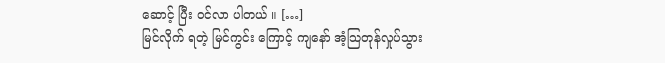ဆောင့် ပြီး ဝင်လာ ပါတယ် ။ […]
မြင်လိုက် ရတဲ့ မြင်ကွင်း ကြောင့် ကျနော် အံ့သြတုန်လှုပ်သွား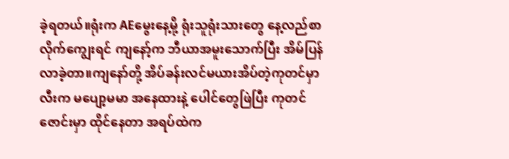ခဲ့ရတယ်။ရုံးက AEမွေးနေ့မို့ ရုံးသူရုံးသားတွေ နေ့လည်စာလိုက်ကျွေးရင် ကျနော့်က ဘီယာအမူးသောက်ပြီး အိမ်ပြန်လာခဲ့တာ။ကျနော်တို့ အိပ်ခန်းလင်မယားအိပ်တဲ့ကုတင်မှာ လီးက မပျော့မမာ အနေထားနဲ့ ပေါင်တွေဖြဲပြီး ကုတင်ဇောင်းမှာ ထိုင်နေတာ အရပ်ထဲက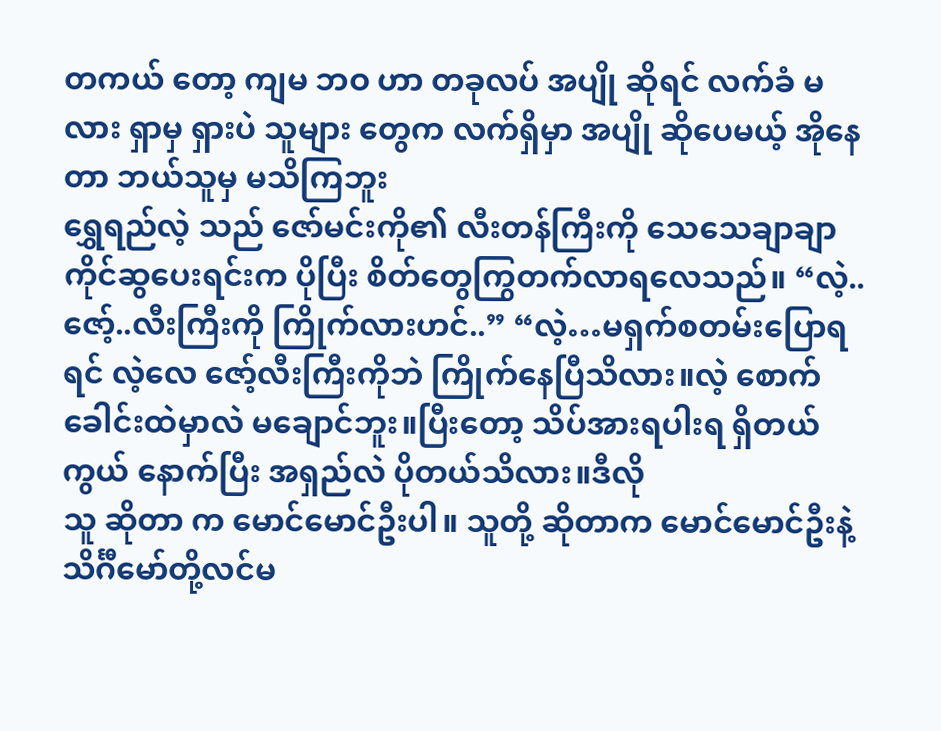တကယ် တော့ ကျမ ဘဝ ဟာ တခုလပ် အပျို ဆိုရင် လက်ခံ မလား ရှာမှ ရှားပဲ သူများ တွေက လက်ရှိမှာ အပျို ဆိုပေမယ့် အိုနေတာ ဘယ်သူမှ မသိကြဘူး
ရွှေရည်လဲ့ သည် ဇော်မင်းကို၏ လီးတန်ကြီးကို သေသေချာချာကိုင်ဆွပေးရင်းက ပိုပြီး စိတ်တွေကြွတက်လာရလေသည်။ “လဲ့..ဇော့်..လီးကြီးကို ကြိုက်လားဟင်..” “လဲ့…မရှက်စတမ်းပြောရရင် လဲ့လေ ဇော့်လီးကြီးကိုဘဲ ကြိုက်နေပြီသိလား။လဲ့ စောက်ခေါင်းထဲမှာလဲ မချောင်ဘူး။ပြီးတော့ သိပ်အားရပါးရ ရှိတယ်ကွယ် နောက်ပြီး အရှည်လဲ ပိုတယ်သိလား။ဒီလို
သူ ဆိုတာ က မောင်မောင်ဦးပါ။ သူတို့ ဆိုတာက မောင်မောင်ဦးနဲ့ သိင်္ဂီမော်တို့လင်မ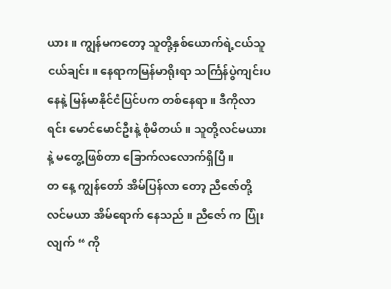ယား။ ကျွန်မကတော့ သူတို့နှစ်ယောက်ရဲ့ငယ်သူငယ်ချင်း။ နေရာကမြန်မာရိုးရာ သင်္ကြန်ပွဲကျင်းပနေနဲ့ မြန်မာနိုင်ငံပြင်ပက တစ်နေရာ။ ဒီကိုလာရင်း မောင်မောင်ဦးနဲ့ စုံမိတယ်။ သူတို့လင်မယားနဲ့ မတွေ့ဖြစ်တာ ခြောက်လလောက်ရှိပြီ။
တ နေ့ ကျွန်တော် အိမ်ပြန်လာ တော့ ညီဇော်တို့ လင်မယာ အိမ်ရောက် နေသည် ။ ညီဇော် က ပြုံးလျက် “ ကို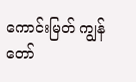ကောင်းမြတ် ကျွန် တော်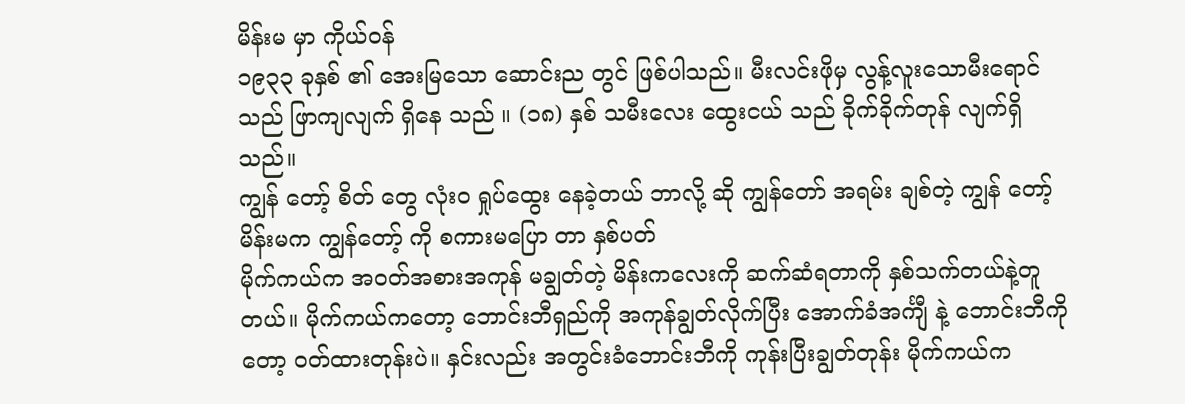မိန်းမ မှာ ကိုယ်ဝန်
၁၉၃၃ ခုနှစ် ၏ အေးမြသော ဆောင်းည တွင် ဖြစ်ပါသည်။ မီးလင်းဖိုမှ လွန့်လူးသောမီးရောင်သည် ဖြာကျလျက် ရှိနေ သည် ။ (၁၈) နှစ် သမီးလေး ထွေးငယ် သည် ခိုက်ခိုက်တုန် လျက်ရှိသည်။
ကျွန် တော့် စိတ် တွေ လုံးဝ ရှုပ်ထွေး နေခဲ့တယ် ဘာလို့ ဆို ကျွန်တော် အရမ်း ချစ်တဲ့ ကျွန် တော့် မိန်းမက ကျွန်တော့် ကို စကားမပြော တာ နှစ်ပတ်
မိုက်ကယ်က အဝတ်အစားအကုန် မချွတ်တဲ့ မိန်းကလေးကို ဆက်ဆံရတာကို နှစ်သက်တယ်နဲ့တူတယ်။ မိုက်ကယ်ကတော့ ဘောင်းဘီရှည်ကို အကုန်ချွတ်လိုက်ပြီး အောက်ခံအင်္ကျီ နဲ့ ဘောင်းဘီကိုတော့ ဝတ်ထားတုန်းပဲ။ နှင်းလည်း အတွင်းခံဘောင်းဘီကို ကုန်းပြီးချွတ်တုန်း မိုက်ကယ်က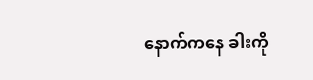နောက်ကနေ ခါးကို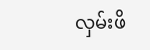လှမ်းဖိ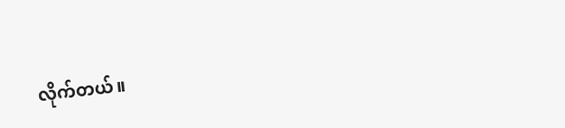လိုက်တယ်။